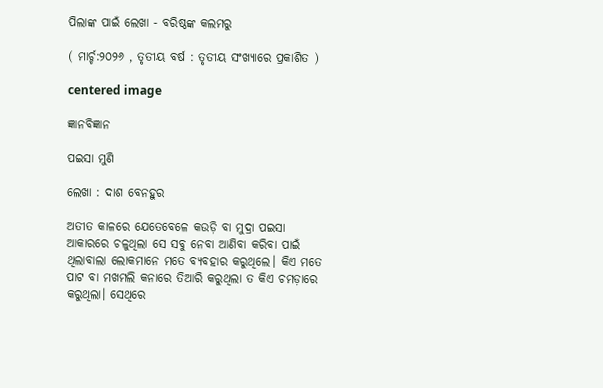ପିଲାଙ୍କ ପାଇଁ ଲେଖା - ବରିଷ୍ଠଙ୍କ କଲମରୁ

( ମାର୍ଚ୍ଚ:୨୦୨୬ , ତୃତୀୟ ବର୍ଷ : ତୃତୀୟ ସଂଖ୍ୟାରେ ପ୍ରକାଶିତ )

centered image

ଜ୍ଞାନବିଜ୍ଞାନ

ପଇସା ମୁଣି

ଲେଖା : ଦାଶ ବେନହୁର

ଅତୀତ କାଳରେ ଯେତେବେଳେ କଉଡ଼ି ବା ମୁଦ୍ରା ପଇସା ଆକାରରେ ଚଳୁଥିଲା ସେ ସବୁ ନେବା ଆଣିବା କରିବା ପାଇଁ ଥିଲାବାଲା ଲୋକମାନେ ମତେ ବ୍ୟବହାର କରୁଥିଲେ। କିଏ ମତେ ପାଟ ବା ମଖମଲି କନାରେ ତିଆରି କରୁଥିଲା ତ କିଏ ଚମଡ଼ାରେ କରୁଥିଲା। ସେଥିରେ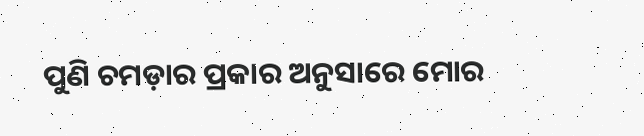ପୁଣି ଚମଡ଼ାର ପ୍ରକାର ଅନୁସାରେ ମୋର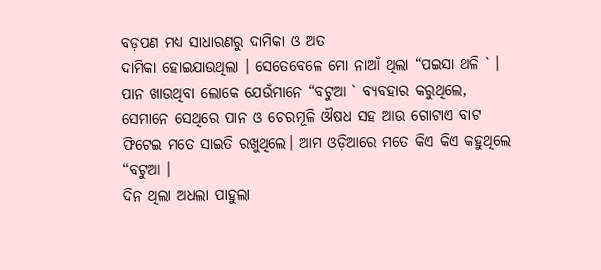ବଡ଼ପଣ ମଧ୍ୟ ସାଧାରଣରୁ ଦାମିକା ଓ ଅତ
ଦାମିକା ହୋଇଯାଉଥିଲା । ସେତେବେଳେ ମୋ ନାଆଁ ଥିଲା “ପଇସା ଥଳି ` । ପାନ ଖାଉଥିବା ଲୋକେ ଯେଉଁମାନେ “ବଟୁଆ ` ବ୍ଯବହାର କରୁଥିଲେ, ସେମାନେ ସେଥିରେ ପାନ ଓ ଚେରମୂଳି ଔଷଧ ସହ ଆଉ ଗୋଟାଏ ବାଟ ଫିଟେଇ ମତେ ସାଇତି ରଖୁଥିଲେ। ଆମ ଓଡ଼ିଆରେ ମତେ କିଏ କିଏ କହୁଥିଲେ “ବଟୁଆ ।
ଦିନ ଥିଲା ଅଧଲା ପାହୁଲା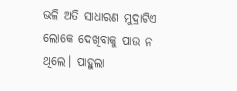ଭଳି ଅତି ସାଧାରଣ ମୁଦ୍ରାଟିଏ ଲୋକେ ଦେଖିବାକୁ ପାଉ ନ ଥିଲେ। ପାହୁଲା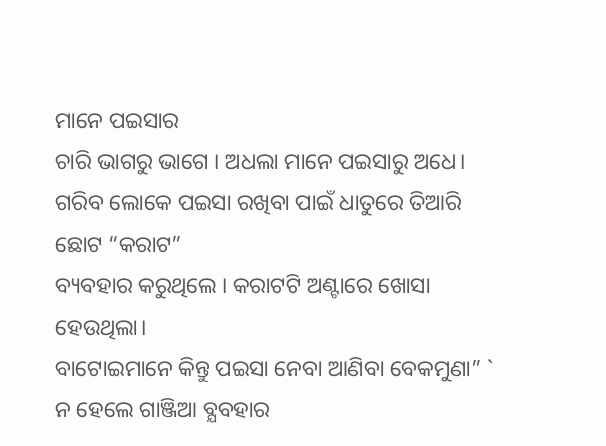ମାନେ ପଇସାର
ଚାରି ଭାଗରୁ ଭାଗେ । ଅଧଲା ମାନେ ପଇସାରୁ ଅଧେ। ଗରିବ ଲୋକେ ପଇସା ରଖିବା ପାଇଁ ଧାତୁରେ ତିଆରି ଛୋଟ “କରାଟ”
ବ୍ୟବହାର କରୁଥିଲେ । କରାଟଟି ଅଣ୍ଟାରେ ଖୋସା ହେଉଥିଲା।
ବାଟୋଇମାନେ କିନ୍ତୁ ପଇସା ନେବା ଆଣିବା ବେକମୁଣା” ` ନ ହେଲେ ଗାଞ୍ଜିଆ ବ୍ଯବହାର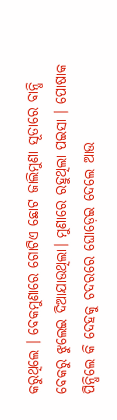କରୁଥିଲେ । ବେକମୁଣାରେ ଗୋଟିଏ ଛୋଟ ଜାଲିମୁଣା ସୂତାରେ ବାନ୍ଧି ବେକରୁ ଝୁଲେଇ ଦିଆଯାଉଥିଲା। ମୁଣାରେ ରହୁଥିଲା ପଇସା । ପୋଷାକ ପିନ୍ଧିଲେ କି ଦେହକୁ ଚଦରରେ ଘୋଡ଼େଇ ଦେଲେ ଆଉ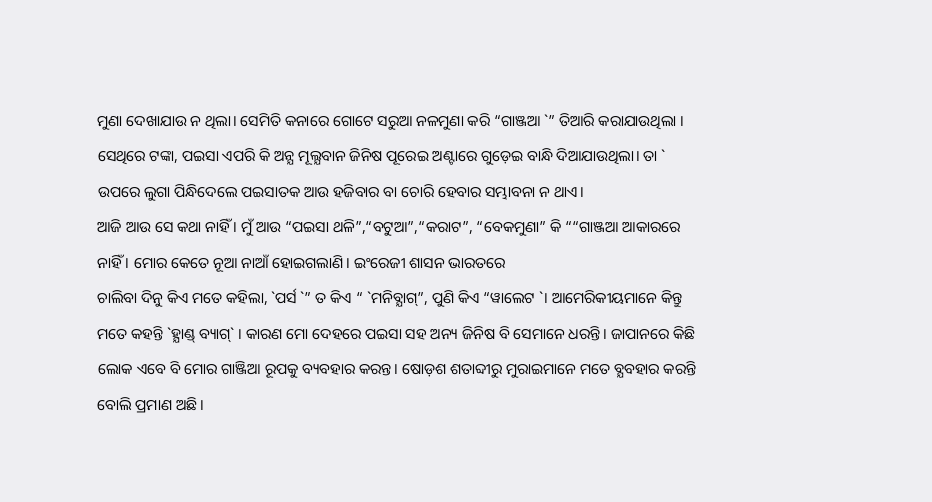ମୁଣା ଦେଖାଯାଉ ନ ଥିଲା। ସେମିତି କନାରେ ଗୋଟେ ସରୁଆ ନଳମୁଣା କରି “ଗାଞ୍ଜଆ `” ତିଆରି କରାଯାଉଥିଲା ।
ସେଥିରେ ଟଙ୍କା, ପଇସା ଏପରି କି ଅନ୍ଯ ମୂଲ୍ଯବାନ ଜିନିଷ ପୂରେଇ ଅଣ୍ଟାରେ ଗୁଡ଼େଇ ବାନ୍ଧି ଦିଆଯାଉଥିଲା। ତା ` ଉପରେ ଲୁଗା ପିନ୍ଧିଦେଲେ ପଇସାତକ ଆଉ ହଜିବାର ବା ଚୋରି ହେବାର ସମ୍ଭାବନା ନ ଥାଏ।
ଆଜି ଆଉ ସେ କଥା ନାହିଁ । ମୁଁ ଆଉ “ପଇସା ଥଳି”,“ବଟୁଆ”,“କରାଟ”, “ବେକମୁଣା” କି ““ଗାଞ୍ଜଆ ଆକାରରେ ନାହିଁ । ମୋର କେତେ ନୂଆ ନାଆଁ ହୋଇଗଲାଣି। ଇଂରେଜୀ ଶାସନ ଭାରତରେ
ଚାଲିବା ଦିନୁ କିଏ ମତେ କହିଲା, `ପର୍ସ `” ତ କିଏ “ `ମନିବ୍ଯାଗ୍‌”, ପୁଣି କିଏ “ୱାଲେଟ `। ଆମେରିକୀୟମାନେ କିନ୍ତୁ ମତେ କହନ୍ତି `ହ୍ଯାଣ୍ଡ୍‌ ବ୍ୟାଗ୍‌` । କାରଣ ମୋ ଦେହରେ ପଇସା ସହ ଅନ୍ୟ ଜିନିଷ ବି ସେମାନେ ଧରନ୍ତି। ଜାପାନରେ କିଛି ଲୋକ ଏବେ ବି ମୋର ଗାଞ୍ଜିଆ ରୂପକୁ ବ୍ୟବହାର କରନ୍ତ। ଷୋଡ଼ଶ ଶତାବ୍ଦୀରୁ ମୁରାଇମାନେ ମତେ ବ୍ଯବହାର କରନ୍ତି ବୋଲି ପ୍ରମାଣ ଅଛି।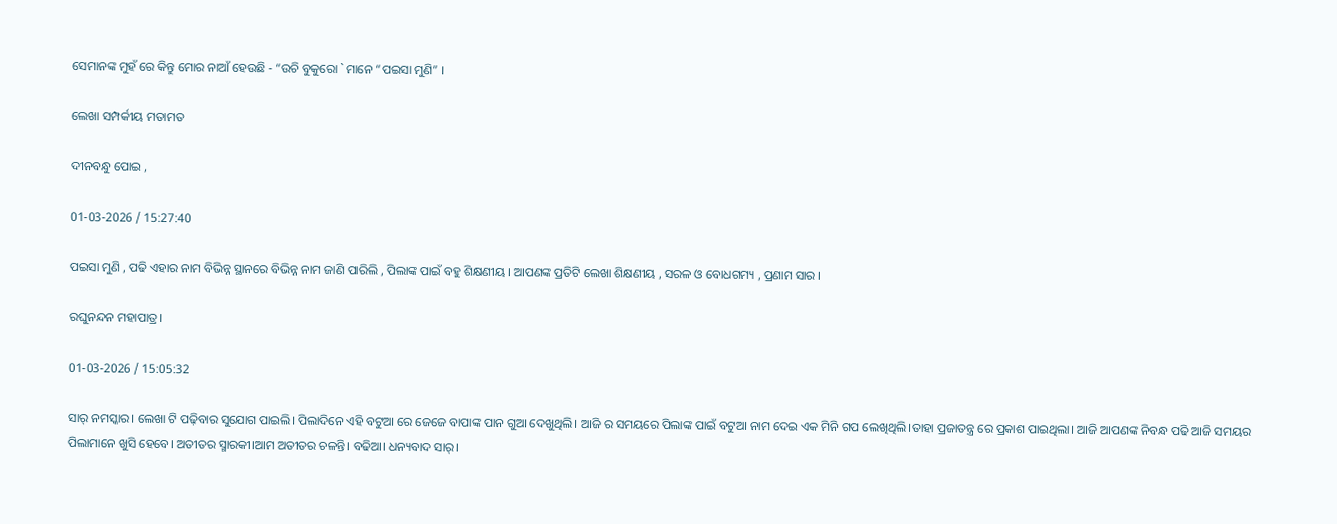ସେମାନଙ୍କ ମୁହଁ ରେ କିନ୍ତୁ ମୋର ନାଆଁ ହେଉଛି - “ଉଚି ବୁକୁରୋ ` ମାନେ “ପଇସା ମୁଣି” ।

ଲେଖା ସମ୍ପର୍କୀୟ ମତାମତ

ଦୀନବନ୍ଧୁ ପୋଇ ,

01-03-2026 / 15:27:40

ପଇସା ମୁଣି , ପଢି ଏହାର ନାମ ବିଭିନ୍ନ ସ୍ଥାନରେ ବିଭିନ୍ନ ନାମ ଜାଣି ପାରିଲି , ପିଲାଙ୍କ ପାଇଁ ବହୁ ଶିକ୍ଷଣୀୟ । ଆପଣଙ୍କ ପ୍ରତିଟି ଲେଖା ଶିକ୍ଷଣୀୟ , ସରଳ ଓ ବୋଧଗମ୍ୟ , ପ୍ରଣାମ ସାର ।

ରଘୁନନ୍ଦନ ମହାପାତ୍ର।

01-03-2026 / 15:05:32

ସାର୍ ନମସ୍କାର। ଲେଖା ଟି ପଢ଼ିବାର ସୁଯୋଗ ପାଇଲି। ପିଲାଦିନେ ଏହି ବଟୁଆ ରେ ଜେଜେ ବାପାଙ୍କ ପାନ ଗୁଆ ଦେଖୁଥିଲି। ଆଜି ର ସମୟରେ ପିଲାଙ୍କ ପାଇଁ ବଟୁଆ ନାମ ଦେଇ ଏକ ମିନି ଗପ ଲେଖିଥିଲି।ତାହା ପ୍ରଜାତନ୍ତ୍ର ରେ ପ୍ରକାଶ ପାଇଥିଲା। ଆଜି ଆପଣଙ୍କ ନିବନ୍ଧ ପଢି ଆଜି ସମୟର ପିଲାମାନେ ଖୁସି ହେବେ। ଅତୀତର ସ୍ମାରକୀ।ଆମ ଅତୀତର ଚଳନ୍ତି। ବଢିଆ। ଧନ୍ୟବାଦ ସାର୍।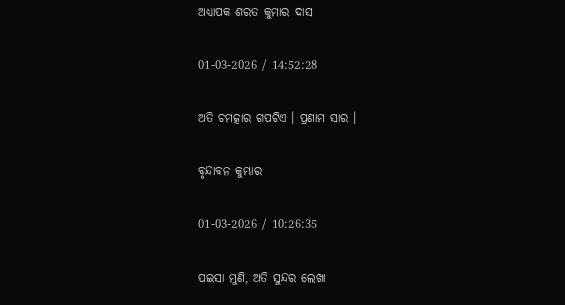ଅଧ୍ୟାପକ ଶରତ କୁମାର ଦାସ

01-03-2026 / 14:52:28

ଅତି ଚମତ୍କାର ଗପଟିଏ । ପ୍ରଣାମ ସାର ।

ବୃନ୍ଦାବନ କୁମ୍ଭାର

01-03-2026 / 10:26:35

ପଇସା ମୁଣି, ଅତି ସୁନ୍ଦର ଲେଖା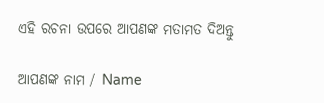ଏହି ରଚନା ଉପରେ ଆପଣଙ୍କ ମତାମତ ଦିଅନ୍ତୁ

ଆପଣଙ୍କ ନାମ / Name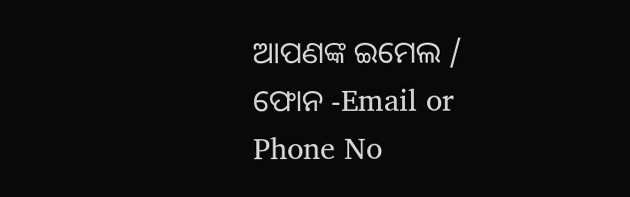ଆପଣଙ୍କ ଇମେଲ / ଫୋନ -Email or Phone No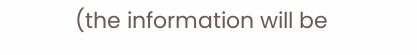(the information will be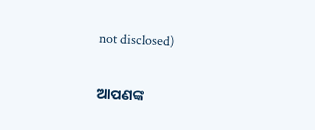not disclosed)

ଆପଣଙ୍କ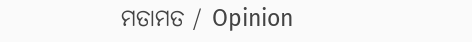ମତାମତ / Opinion